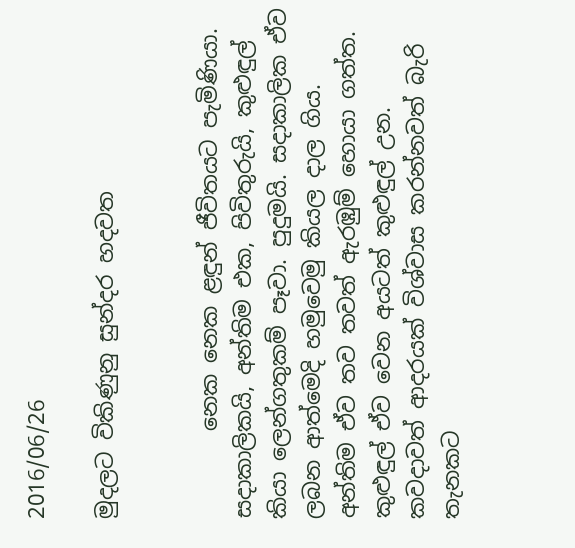2016/06/26

මුදලට විකිණුනු සුන්දර හදවත


        නෙක නෙක ළඳුන් ජීවිතයට පැමිණියා. සදාකාලිකයි, අන්තිම එක, පිවිතුරුයි, කුළුඳුල් කියා ලෙන්ගතුකම් පෑවා. පුදුමයි. සදාකාලික ඒව ලබන ආත්මෙදි හමුවෙමු කියල දාල ගිය. අන්තිම ඒව තව තවත් ඇරඹුම් හොයා ගත්ත. කුළුඳුල් ඒව වෙන අයටත් කුළුඳුල් උන. කවදාවත් ආදරයක් විශ්වාස කරන්නවත් බැරි තැනකට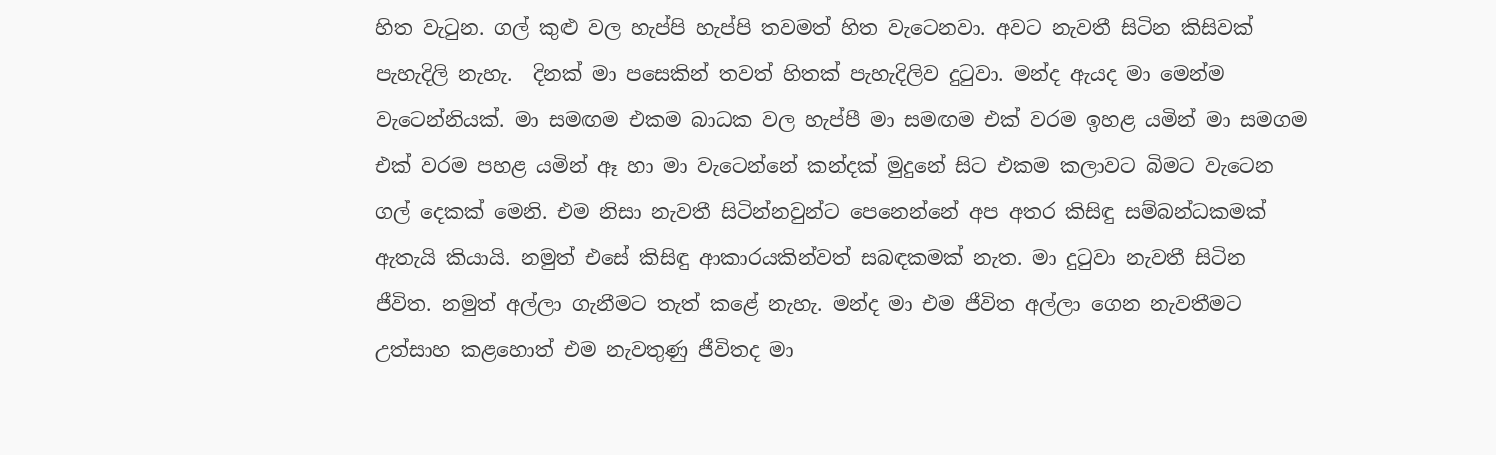හිත වැටුන. ගල් කුළු වල හැප්පි හැප්පි තවමත් හිත වැටෙනවා. අවට නැවතී සිටින කිසිවක් පැහැදිලි නැහැ.  දිනක් මා පසෙකින් තවත් හිතක් පැහැදිලිව දුටුවා. මන්ද ඇයද මා මෙන්ම වැටෙන්නියක්. මා සමඟම එකම බාධක වල හැප්පී මා සමඟම එක් වරම ඉහළ යමින් මා සමගම එක් වරම පහළ යමින් ඈ හා මා වැටෙන්නේ කන්දක් මුදුනේ සිට එකම කලාවට බිමට වැටෙන ගල් දෙකක් මෙනි. එම නිසා නැවතී සිටින්නවුන්ට පෙනෙන්නේ අප අතර කිසිඳු සම්බන්ධකමක් ඇතැයි කියායි. නමුත් එසේ කිසිඳු ආකාරයකින්වත් සබඳකමක් නැත. මා දුටුවා නැවතී සිටින ජීවිත. නමුත් අල්ලා ගැනීමට තැත් කළේ නැහැ. මන්ද මා එම ජීවිත අල්ලා ගෙන නැවතීමට උත්සාහ කළහොත් එම නැවතුණු ජීවිතද මා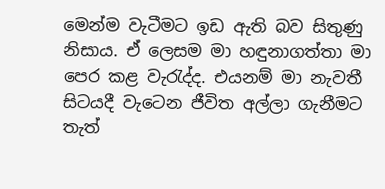මෙන්ම වැටීමට ඉඩ ඇති බව සිතුණු නිසාය. ඒ ලෙසම මා හඳුනාගත්තා මා පෙර කළ වැරැද්ද. එයනම් මා නැවතී සිටයදී වැටෙන ජීවිත අල්ලා ගැනීමට තැත්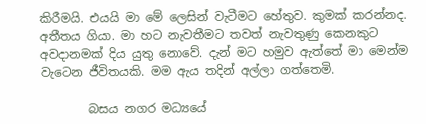කිරීමයි. එයයි මා මේ ලෙසින් වැටීමට හේතුව. කුමක් කරන්නද. අතීතය ගියා. මා හට නැවතීමට තවත් නැවතුණු කෙනකුට අවදානමක් දිය යුතු නොවේ. දැන් මට හමුව ඇත්තේ මා මෙන්ම වැටෙන ජීවිතයකි. මම ඇය තදින් අල්ලා ගත්තෙමි.

        බසය නගර මධ්‍යයේ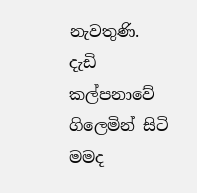නැවතුණි. දැඩි කල්පනාවේ ගිලෙමින් සිටි මමද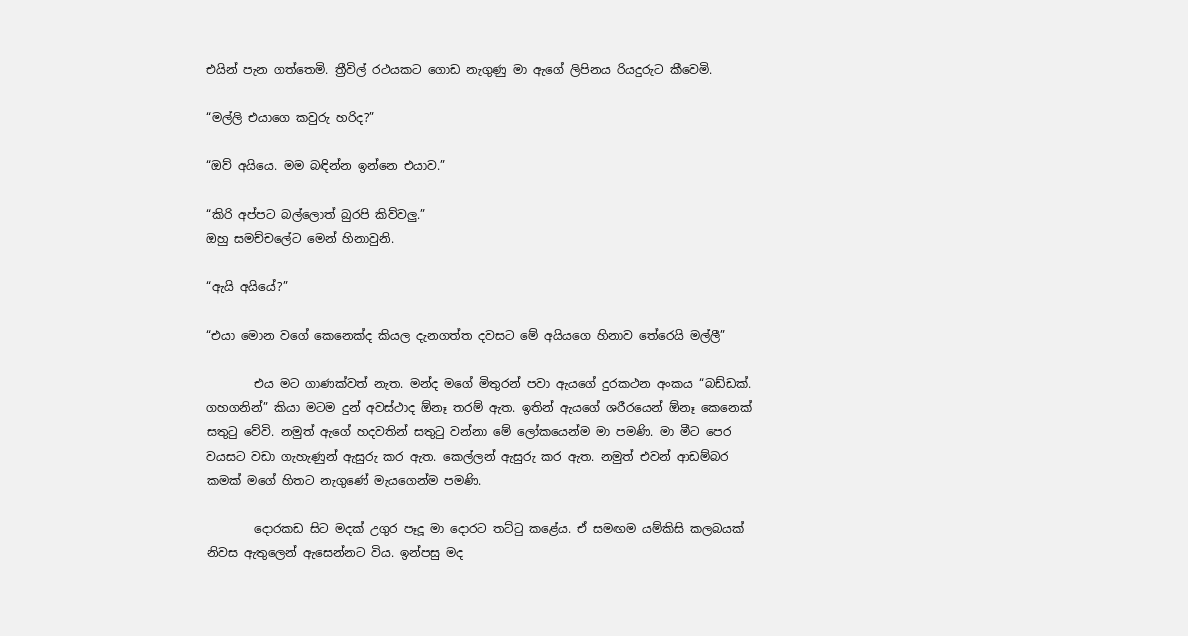එයින් පැන ගත්තෙමි. ත්‍රීවිල් රථයකට ගොඩ නැගුණු මා ඇගේ ලිපිනය රියදුරුට කීවෙමි.

“මල්ලි එයාගෙ කවුරු හරිද?”

“ඔව් අයියෙ. මම බඳින්න ඉන්නෙ එයාව.”

“කිරි අප්පට බල්ලොත් බුරපි කිව්වලු.”
ඔහු සමච්චලේට මෙන් හිනාවුනි.

“ඇයි අයියේ?”

“එයා මොන වගේ කෙනෙක්ද කියල දැනගත්ත දවසට මේ අයියගෙ හිනාව තේරෙයි මල්ලී”

        එය මට ගාණක්වත් නැත. මන්ද මගේ මිතුරන් පවා ඇයගේ දුරකථන අංකය “බඩ්ඩක්. ගහගනින්” කියා මටම දුන් අවස්ථාද ඕනෑ තරම් ඇත. ඉතින් ඇයගේ ශරීරයෙන් ඕනෑ කෙනෙක් සතුටු වේවි. නමුත් ඇගේ හදවතින් සතුටු වන්නා මේ ලෝකයෙන්ම මා පමණි. මා මීට පෙර වයසට වඩා ගැහැණුන් ඇසුරු කර ඇත. කෙල්ලන් ඇසුරු කර ඇත. නමුත් එවන් ආඩම්බර කමක් මගේ හිතට නැගුණේ මැයගෙන්ම පමණි.

        දොරකඩ සිට මදක් උගුර පෑදූ මා දොරට තට්ටු කළේය. ඒ සමඟම යම්කිසි කලබයක් නිවස ඇතුලෙන් ඇසෙන්නට විය. ඉන්පසු මද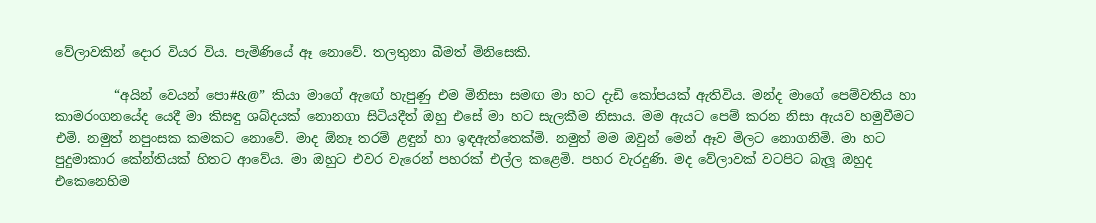වේලාවකින් දොර වියර විය. පැමිණියේ ඈ නොවේ. තලතුනා බීමත් මිනිසෙකි.

         “අයින් වෙයන් පො#&@” කියා මාගේ ඇඟේ හැපුණු එම මිනිසා සමඟ මා හට දැඩි කෝපයක් ඇතිවිය. මන්ද මාගේ පෙම්වතිය හා කාමරංගනයේද යෙදී මා කිසඳු ශබ්දයක් නොනගා සිටියදීත් ඔහු එසේ මා හට සැලකීම නිසාය. මම ඇයට පෙම් කරන නිසා ඇයව හමුවීමට එමි. නමුත් නපුංසක කමකට නොවේ. මාද ඕනෑ තරම් ළඳුන් හා ඉඳඇත්තෙක්මි. නමුත් මම ඔවුන් මෙන් ඈව මිලට නොගනිමි. මා හට පුදුමාකාර කේන්තියක් හිතට ආවේය. මා ඔහුට එවර වැරෙන් පහරක් එල්ල කළෙමි. පහර වැරදුණි. මද වේලාවක් වටපිට බැලූ ඔහුද එකෙනෙහිම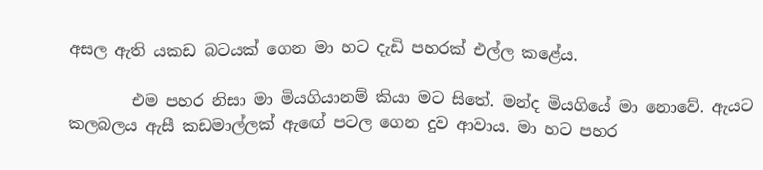අසල ඇති යකඩ බටයක් ගෙන මා හට දැඩි පහරක් එල්ල කළේය.

        එම පහර නිසා මා මියගියානම් කියා මට සිතේ. මන්ද මියගියේ මා නොවේ. ඇයට කලබලය ඇසී කඩමාල්ලක් ඇඟේ පටල ගෙන දුව ආවාය. මා හට පහර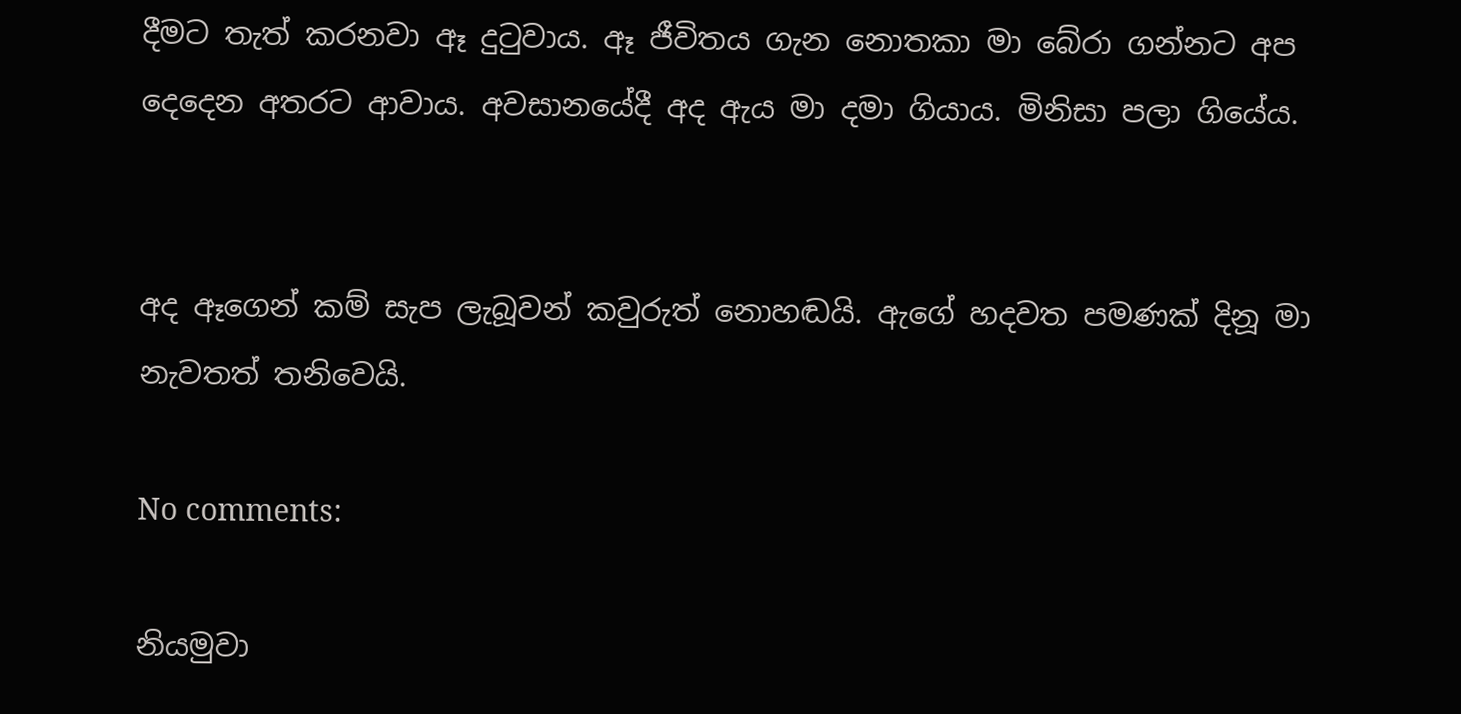දීමට තැත් කරනවා ඈ දුටුවාය. ඈ ජීවිතය ගැන නොතකා මා බේරා ගන්නට අප දෙදෙන අතරට ආවාය. අවසානයේදී අද ඇය මා දමා ගියාය. මිනිසා පලා ගියේය.


අද ඈගෙන් කම් සැප ලැබූවන් කවුරුත් නොහඬයි. ඇගේ හදවත පමණක් දිනූ මා නැවතත් තනිවෙයි.

No comments:

නියමුවා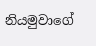නියමුවාගේ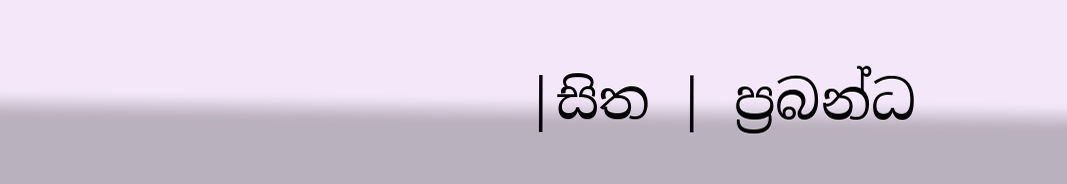|සිත | ප්‍රබන්ධ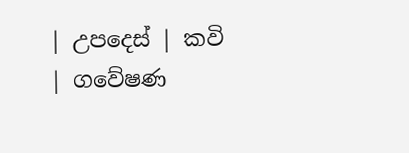| උපදෙස් | කවි | ගවේෂණ